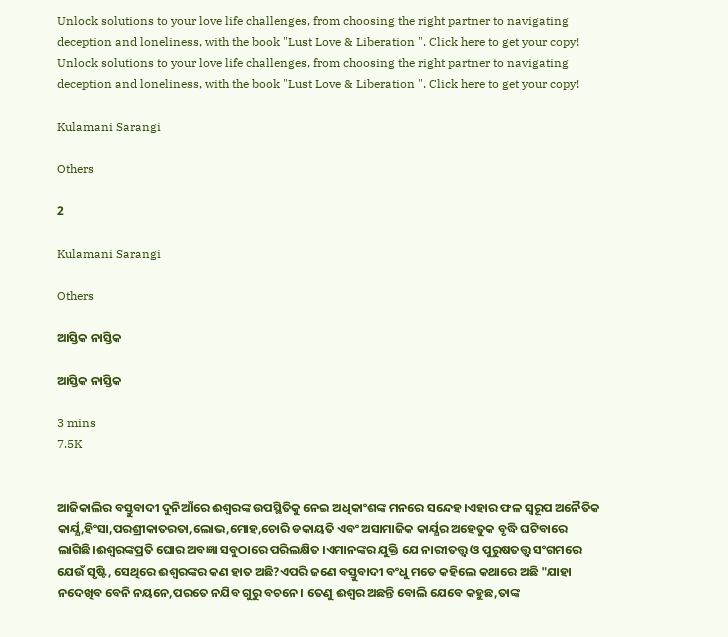Unlock solutions to your love life challenges, from choosing the right partner to navigating deception and loneliness, with the book "Lust Love & Liberation ". Click here to get your copy!
Unlock solutions to your love life challenges, from choosing the right partner to navigating deception and loneliness, with the book "Lust Love & Liberation ". Click here to get your copy!

Kulamani Sarangi

Others

2

Kulamani Sarangi

Others

ଆସ୍ତିକ ନାସ୍ତିକ

ଆସ୍ତିକ ନାସ୍ତିକ

3 mins
7.5K


ଆଜିକାଲିର ବସ୍ତୁବାଦୀ ଦୁନିଆଁରେ ଈଶ୍ବରଙ୍କ ଉପସ୍ଥିତିକୁ ନେଇ ଅଧିକାଂଶଙ୍କ ମନରେ ସନ୍ଦେହ।ଏହାର ଫଳ ସ୍ୱରୂପ ଅନୈତିକ କାର୍ଯ୍ଯ,ହିଂସା,ପରଶ୍ରୀକାତରତା,ଲୋଭ,ମୋହ,ଚୋରି ଡକାୟତି ଏବଂ ଅସାମାଜିକ କାର୍ଯ୍ଯର ଅହେତୁକ ବୃଦ୍ଧି ଘଟିବାରେ ଲାଗିଛି।ଈଶ୍ବରଙ୍କପ୍ରତି ଘୋର ଅବଜ୍ଞା ସବୁଠାରେ ପରିଲକ୍ଷିତ ।ଏମାନଙ୍କର ଯୁକ୍ତି ଯେ ନାରୀତତ୍ତ୍ୱ ଓ ପୁରୁଷତତ୍ତ୍ୱ ସଂଗମରେ ଯେଉଁ ସୃଷ୍ଟି, ସେଥିରେ ଈଶ୍ବରଙ୍କର କଣ ହାତ ଅଛି?ଏପରି ଜଣେ ବସ୍ତୁବାଦୀ ବଂଧୁ ମତେ କହିଲେ କଥାରେ ଅଛି "ଯାହା ନଦେଖିବ ବେନି ନୟନେ,ପରତେ ନଯିବ ଗୁରୁ ବଚନେ। ତେଣୁ ଈଶ୍ବର ଅଛନ୍ତି ବୋଲି ଯେବେ କହୁଛ,ତାଙ୍କ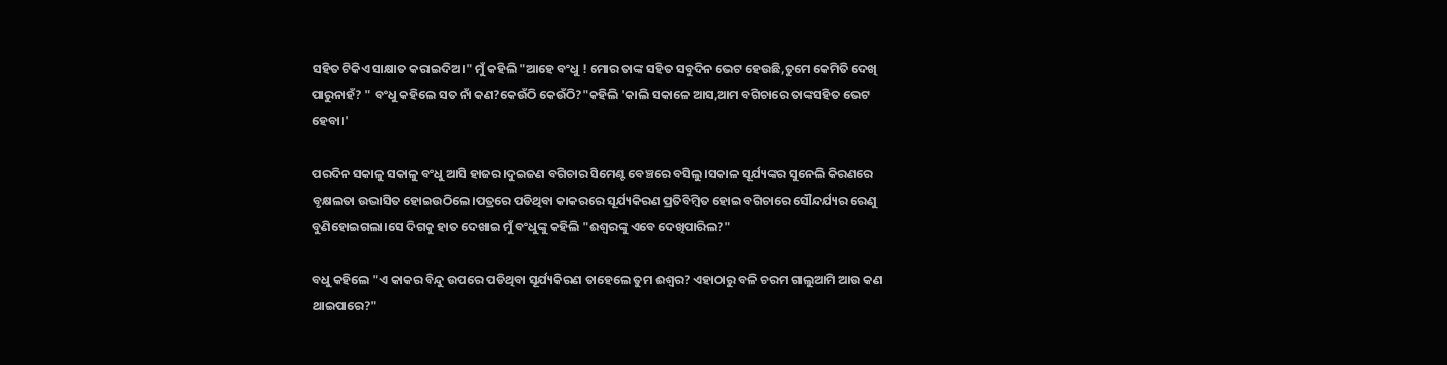ସହିତ ଟିକିଏ ସାକ୍ଷାତ କରାଇଦିଅ।" ମୁଁ କହିଲି "ଆହେ ବଂଧୁ ! ମୋର ତାଙ୍କ ସହିତ ସବୁଦିନ ଭେଟ ହେଉଛି,ତୁମେ କେମିତି ଦେଖି ପାରୁନାହଁ? " ବଂଧୁ କହିଲେ ସତ ନାଁ କଣ?କେଉଁଠି କେଉଁଠି?"କହିଲି 'କାଲି ସକାଳେ ଆସ,ଆମ ବଗିଚାରେ ତାଙ୍କସହିତ ଭେଟ ହେବା।'

ପରଦିନ ସକାଳୁ ସକାଳୁ ବଂଧୁ ଆସି ହାଜର।ଦୁଇଜଣ ବଗିଚାର ସିମେଣ୍ଟ ବେଞ୍ଚରେ ବସିଲୁ।ସକାଳ ସୂର୍ଯ୍ୟଙ୍କର ସୁନେଲି କିରଣରେ ବୃକ୍ଷଲତା ଉଦ୍ଭାସିତ ହୋଇଉଠିଲେ।ପତ୍ରରେ ପଡିଥିବା କାକରରେ ସୂର୍ଯ୍ୟକିରଣ ପ୍ରତିବିମ୍ବିତ ହୋଇ ବଗିଚାରେ ସୌନ୍ଦର୍ଯ୍ୟର ରେଣୁ ବୁଣିହୋଇଗଲା।ସେ ଦିଗକୁ ହାତ ଦେଖାଇ ମୁଁ ବଂଧୁଙ୍କୁ କହିଲି "ଈଶ୍ବରଙ୍କୁ ଏବେ ଦେଖିପାରିଲ?"

ବଧୁ କହିଲେ "ଏ କାକର ବିନ୍ଦୁ ଉପରେ ପଡିଥିବା ସୂର୍ଯ୍ୟକିରଣ ତାହେଲେ ତୁମ ଈଶ୍ବର? ଏହାଠାରୁ ବଳି ଚରମ ଗାଲୁଆମି ଆଉ କଣ ଥାଇପାରେ?"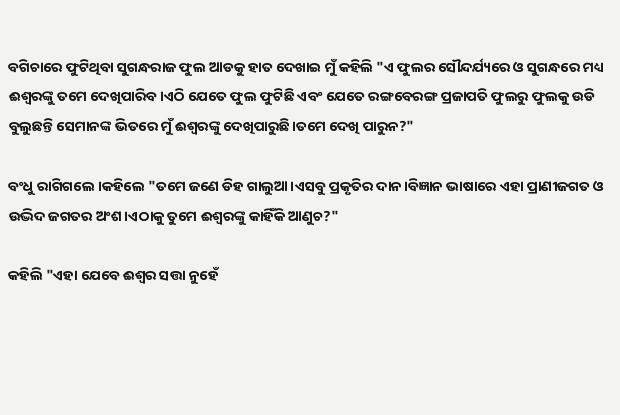ବଗିଚାରେ ଫୁଟିଥିବା ସୁଗନ୍ଧରାଜ ଫୁଲ ଆଡକୁ ହାତ ଦେଖାଇ ମୁଁ କହିଲି "ଏ ଫୁଲର ସୌନ୍ଦର୍ଯ୍ୟରେ ଓ ସୁଗନ୍ଧରେ ମଧ୍ୟ ଈଶ୍ବରଙ୍କୁ ତମେ ଦେଖିପାରିବ।ଏଠି ଯେତେ ଫୁଲ ଫୁଟିଛି ଏବଂ ଯେତେ ରଙ୍ଗବେରଙ୍ଗ ପ୍ରଜାପତି ଫୁଲରୁ ଫୁଲକୁ ଉଡି ବୁଲୁଛନ୍ତି ସେମାନଙ୍କ ଭିତରେ ମୁଁ ଈଶ୍ବରଙ୍କୁ ଦେଖିପାରୁଛି।ତମେ ଦେଖି ପାରୁନ?"

ବଂଧୁ ରାଗିଗଲେ ।କହିଲେ "ତମେ ଜଣେ ଡିହ ଗାଲୁଆ।ଏସବୁ ପ୍ରକୃତିର ଦାନ।ବିଜ୍ଞାନ ଭାଷାରେ ଏହା ପ୍ରାଣୀଜଗତ ଓ ଉଦ୍ଭିଦ ଜଗତର ଅଂଶ।ଏଠାକୁ ତୁମେ ଈଶ୍ବରଙ୍କୁ କାହିଁକି ଆଣୁଚ?"

କହିଲି "ଏହା ଯେବେ ଈଶ୍ବର ସତ୍ତା ନୁହେଁ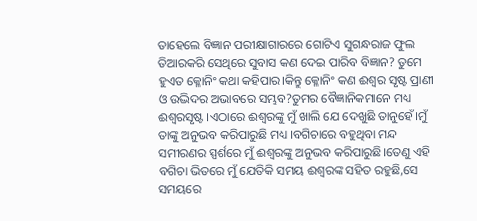ତାହେଲେ ବିଜ୍ଞାନ ପରୀକ୍ଷାଗାରରେ ଗୋଟିଏ ସୁଗନ୍ଧରାଜ ଫୁଲ ତିଆରକରି ସେଥିରେ ସୁବାସ କଣ ଦେଇ ପାରିବ ବିଜ୍ଞାନ? ତୁମେ ହୁଏତ କ୍ଳୋନିଂ କଥା କହିପାର।କିନ୍ତୁ କ୍ଳୋନିଂ କଣ ଈଶ୍ବର ସୃଷ୍ଟ ପ୍ରାଣୀ ଓ ଉଦ୍ଭିଦର ଅଭାବରେ ସମ୍ଭବ?ତୁମର ବୈଜ୍ଞାନିକମାନେ ମଧ୍ୟ ଈଶ୍ବରସୃଷ୍ଟ ।ଏଠାରେ ଈଶ୍ବରଙ୍କୁ ମୁଁ ଖାଲି ଯେ ଦେଖୁଛି ତାନୁହେଁ।ମୁଁ ତାଙ୍କୁ ଅନୁଭବ କରିପାରୁଛି ମଧ୍ୟ ।ବଗିଚାରେ ବହୁଥିବା ମନ୍ଦ ସମୀରଣର ସ୍ପର୍ଶରେ ମୁଁ ଈଶ୍ବରଙ୍କୁ ଅନୁଭବ କରିପାରୁଛି।ତେଣୁ ଏହି ବଗିଚା ଭିତରେ ମୁଁ ଯେତିକି ସମୟ ଈଶ୍ବରଙ୍କ ସହିତ ରହୁଛି,ସେ ସମୟରେ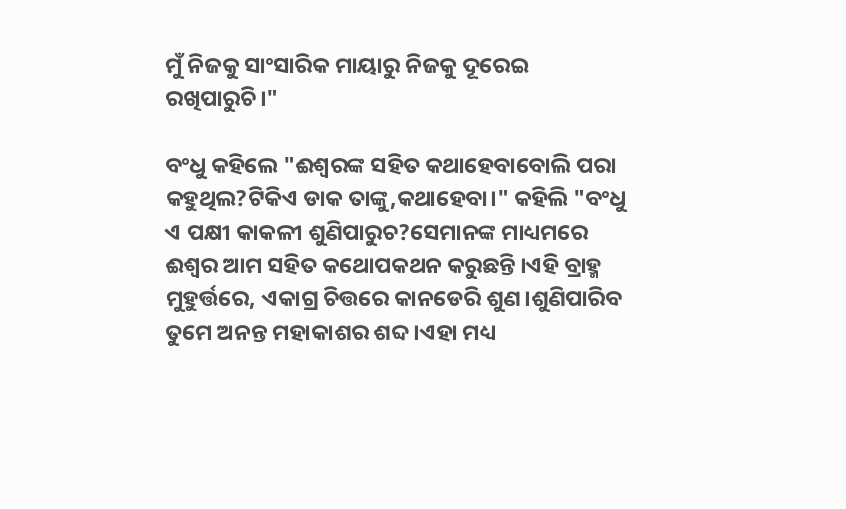ମୁଁ ନିଜକୁ ସାଂସାରିକ ମାୟାରୁ ନିଜକୁ ଦୂରେଇ ରଖିପାରୁଚି।"

ବଂଧୁ କହିଲେ "ଈଶ୍ବରଙ୍କ ସହିତ କଥାହେବାବୋଲି ପରା କହୁଥିଲ?ଟିକିଏ ଡାକ ତାଙ୍କୁ,କଥାହେବା।" କହିଲି "ବଂଧୁ ଏ ପକ୍ଷୀ କାକଳୀ ଶୁଣିପାରୁଚ?ସେମାନଙ୍କ ମାଧ୍ୟମରେ ଈଶ୍ବର ଆମ ସହିତ କଥୋପକଥନ କରୁଛନ୍ତି ।ଏହି ବ୍ରାହ୍ମ ମୁହୁର୍ତ୍ତରେ, ଏକାଗ୍ର ଚିତ୍ତରେ କାନଡେରି ଶୁଣ।ଶୁଣିପାରିବ ତୁମେ ଅନନ୍ତ ମହାକାଶର ଶବ୍ଦ ।ଏହା ମଧ୍ୟ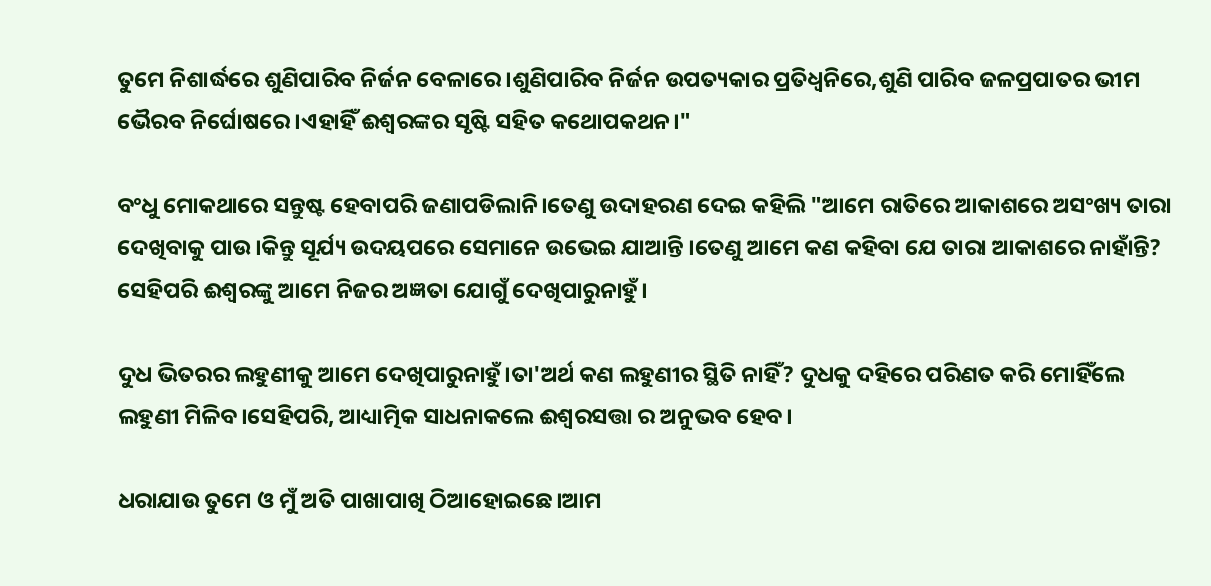ତୁମେ ନିଶାର୍ଦ୍ଧରେ ଶୁଣିପାରିବ ନିର୍ଜନ ବେଳାରେ।ଶୁଣିପାରିବ ନିର୍ଜନ ଉପତ୍ୟକାର ପ୍ରତିଧ୍ବନିରେ,ଶୁଣି ପାରିବ ଜଳପ୍ରପାତର ଭୀମ ଭୈରବ ନିର୍ଘୋଷରେ।ଏହାହିଁ ଈଶ୍ବରଙ୍କର ସୃଷ୍ଟି ସହିତ କଥୋପକଥନ।"

ବଂଧୁ ମୋକଥାରେ ସନ୍ତୁଷ୍ଟ ହେବାପରି ଜଣାପଡିଲାନି।ତେଣୁ ଉଦାହରଣ ଦେଇ କହିଲି "ଆମେ ରାତିରେ ଆକାଶରେ ଅସଂଖ୍ୟ ତାରା ଦେଖିବାକୁ ପାଉ।କିନ୍ତୁ ସୂର୍ଯ୍ୟ ଉଦୟପରେ ସେମାନେ ଉଭେଇ ଯାଆନ୍ତି ।ତେଣୁ ଆମେ କଣ କହିବା ଯେ ତାରା ଆକାଶରେ ନାହାଁନ୍ତି? ସେହିପରି ଈଶ୍ବରଙ୍କୁ ଆମେ ନିଜର ଅଜ୍ଞତା ଯୋଗୁଁ ଦେଖିପାରୁନାହୁଁ।

ଦୁଧ ଭିତରର ଲହୁଣୀକୁ ଆମେ ଦେଖିପାରୁନାହୁଁ।ତା'ଅର୍ଥ କଣ ଲହୁଣୀର ସ୍ଥିତି ନାହିଁ? ଦୁଧକୁ ଦହିରେ ପରିଣତ କରି ମୋହିଁଲେ ଲହୁଣୀ ମିଳିବ।ସେହିପରି, ଆଧ୍ୟାତ୍ମିକ ସାଧନାକଲେ ଈଶ୍ବରସତ୍ତା ର ଅନୁଭବ ହେବ।

ଧରାଯାଉ ତୁମେ ଓ ମୁଁ ଅତି ପାଖାପାଖି ଠିଆହୋଇଛେ।ଆମ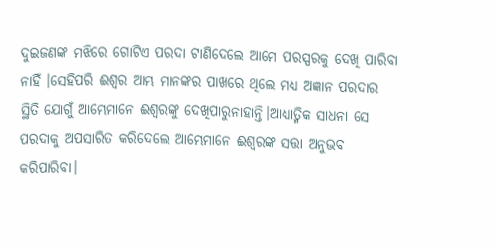ଦୁଇଜଣଙ୍କ ମଝିରେ ଗୋଟିଏ ପରଦା ଟାଣିଦେଲେ ଆମେ ପରସ୍ପରକୁ ଦେଖି ପାରିବା ନାହିଁ ।ସେହିପରି ଈଶ୍ବର ଆମ୍ଭ ମାନଙ୍କର ପାଖରେ ଥିଲେ ମଧ୍ୟ ଅଜ୍ଞାନ ପରଦାର ସ୍ଥିତି ଯୋଗୁଁ ଆମ୍ଭେମାନେ ଈଶ୍ବରଙ୍କୁ ଦେଖିପାରୁନାହାନ୍ତି।ଆଧ୍ୟାତ୍ମିକ ସାଧନା ସେ ପରଦାକୁ ଅପସାରିତ କରିଦେଲେ ଆମ୍ଭେମାନେ ଈଶ୍ବରଙ୍କ ସତ୍ତା ଅନୁଭବ କରିପାରିବା।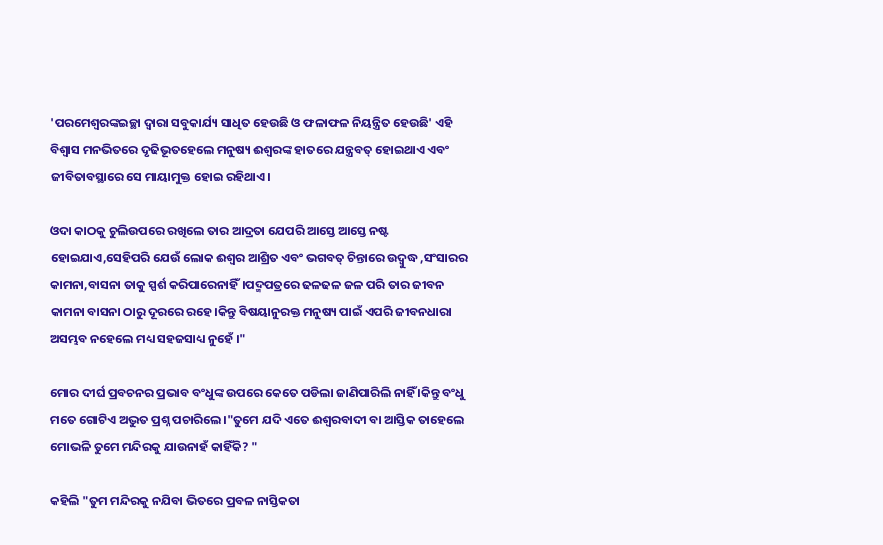'ପରମେଶ୍ଵରଙ୍କଇଚ୍ଛା ଦ୍ୱାରା ସବୁକାର୍ଯ୍ୟ ସାଧିତ ହେଉଛି ଓ ଫଳାଫଳ ନିୟନ୍ତ୍ରିତ ହେଉଛି' ଏହି ବିଶ୍ବାସ ମନଭିତରେ ଦୃଢିଭୂତହେଲେ ମନୁଷ୍ୟ ଈଶ୍ବରଙ୍କ ହାତରେ ଯନ୍ତ୍ରବତ୍ ହୋଇଥାଏ ଏବଂ ଜୀବିତାବସ୍ଥାରେ ସେ ମାୟାମୁକ୍ତ ହୋଇ ରହିଥାଏ।

ଓଦା କାଠକୁ ଚୁଲିଉପରେ ରଖିଲେ ତାର ଆଦ୍ରତା ଯେପରି ଆସ୍ତେ ଆସ୍ତେ ନଷ୍ଟ ହୋଇଯାଏ,ସେହିପରି ଯେଉଁ ଲୋକ ଈଶ୍ବର ଆଶ୍ରିତ ଏବଂ ଭଗବତ୍ ଚିନ୍ତାରେ ଉଦ୍ବୁଦ୍ଧ ,ସଂସାରର କାମନା,ବାସନା ତାକୁ ସ୍ପର୍ଶ କରିପାରେନାହିଁ।ପଦ୍ମପତ୍ରରେ ଢଳଢଳ ଜଳ ପରି ତାର ଜୀବନ କାମନା ବାସନା ଠାରୁ ଦୂରରେ ରହେ।କିନ୍ତୁ ବିଷୟାନୁରକ୍ତ ମନୁଷ୍ୟ ପାଇଁ ଏପରି ଜୀବନଧାରା ଅସମ୍ଭବ ନହେଲେ ମଧ୍ୟ ସହଜସାଧ୍ୟ ନୁହେଁ ।"

ମୋର ଦୀର୍ଘ ପ୍ରବଚନର ପ୍ରଭାବ ବଂଧୁଙ୍କ ଉପରେ କେତେ ପଡିଲା ଜାଣିପାରିଲି ନାହିଁ ।କିନ୍ତୁ ବଂଧୁ ମତେ ଗୋଟିଏ ଅଦ୍ଭୁତ ପ୍ରଶ୍ନ ପଚାରିଲେ।"ତୁମେ ଯଦି ଏତେ ଈଶ୍ବରବାଦୀ ବା ଆସ୍ତିକ ତାହେଲେ ମୋଭଳି ତୁମେ ମନ୍ଦିରକୁ ଯାଉନାହଁ କାହିଁକି? "

କହିଲି "ତୁମ ମନ୍ଦିରକୁ ନଯିବା ଭିତରେ ପ୍ରବଳ ନାସ୍ତିକତା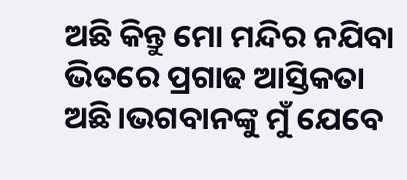ଅଛି କିନ୍ତୁ ମୋ ମନ୍ଦିର ନଯିବା ଭିତରେ ପ୍ରଗାଢ ଆସ୍ତିକତା ଅଛି।ଭଗବାନଙ୍କୁ ମୁଁ ଯେବେ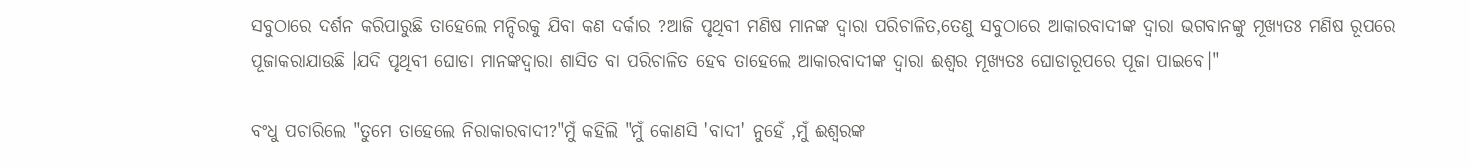ସବୁଠାରେ ଦର୍ଶନ କରିପାରୁଛି ତାହେଲେ ମନ୍ଦିରକୁ ଯିବା କଣ ଦର୍କାର ?ଆଜି ପୃଥିବୀ ମଣିଷ ମାନଙ୍କ ଦ୍ୱାରା ପରିଚାଳିତ,ତେଣୁ ସବୁଠାରେ ଆକାରବାଦୀଙ୍କ ଦ୍ୱାରା ଭଗବାନଙ୍କୁ ମୂଖ୍ୟତଃ ମଣିଷ ରୂପରେ ପୂଜାକରାଯାଉଛି ।ଯଦି ପୃଥିବୀ ଘୋଡା ମାନଙ୍କଦ୍ୱାରା ଶାସିତ ବା ପରିଚାଳିତ ହେବ ତାହେଲେ ଆକାରବାଦୀଙ୍କ ଦ୍ୱାରା ଈଶ୍ଵର ମୂଖ୍ୟତଃ ଘୋଡାରୂପରେ ପୂଜା ପାଇବେ।"

ବଂଧୁ ପଚାରିଲେ "ତୁମେ ତାହେଲେ ନିରାକାରବାଦୀ?"ମୁଁ କହିଲି "ମୁଁ କୋଣସି 'ବାଦୀ' ନୁହେଁ ,ମୁଁ ଈଶ୍ବରଙ୍କ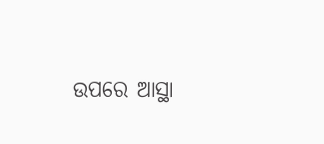ଉପରେ ଆସ୍ଥା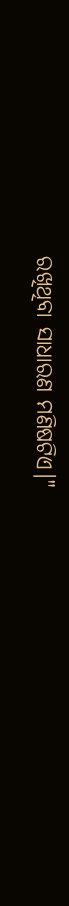ରଖିଥିବା ସାଧାରଣ ମଣିଷଟିଏ।"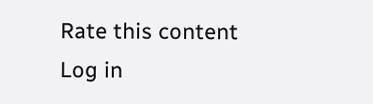Rate this content
Log in